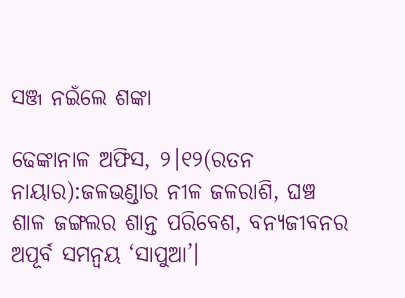ସଞ୍ଜ ନଇଁଲେ ଶଙ୍କା

ଢେଙ୍କାନାଳ ଅଫିସ, ୨।୧୨(ରତନ ନାୟାର):ଜଳଭଣ୍ଡାର ନୀଳ ଜଳରାଶି, ଘଞ୍ଚ ଶାଳ ଜଙ୍ଗଲର ଶାନ୍ତ ପରିବେଶ, ବନ୍ୟଜୀବନର ଅପୂର୍ବ ସମନ୍ବୟ ‘ସାପୁଆ’।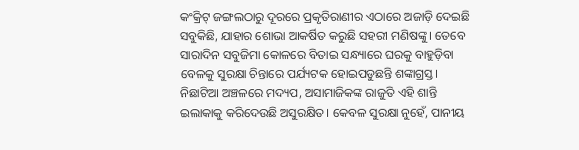କଂକ୍ରିଟ୍‌ ଜଙ୍ଗଲଠାରୁ ଦୂରରେ ପ୍ରକୃତିରାଣୀର ଏଠାରେ ଅଜାଡ଼ି ଦେଇଛି ସବୁକିଛି, ଯାହାର ଶୋଭା ଆକର୍ଷିତ କରୁଛି ସହରୀ ମଣିଷଙ୍କୁ। ତେବେ ସାରାଦିନ ସବୁଜିମା କୋଳରେ ବିତାଇ ସନ୍ଧ୍ୟାରେ ଘରକୁ ବାହୁଡ଼ିବା ବେଳକୁ ସୁରକ୍ଷା ଚିନ୍ତାରେ ପର୍ଯ୍ୟଟକ ହୋଇପଡୁଛନ୍ତି ଶଙ୍କାଗ୍ରସ୍ତ। ନିଛାଟିଆ ଅଞ୍ଚଳରେ ମଦ୍ୟପ, ଅସାମାଜିକଙ୍କ ରାଜୁତି ଏହି ଶାନ୍ତି ଇଲାକାକୁ କରିଦେଉଛି ଅସୁରକ୍ଷିତ। କେବଳ ସୁରକ୍ଷା ନୁହେଁ, ପାନୀୟ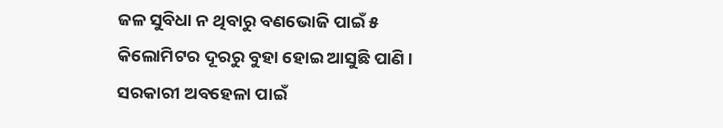ଜଳ ସୁବିଧା ନ ଥିବାରୁ ବଣଭୋଜି ପାଇଁ ୫ କିଲୋମିଟର ଦୂରରୁ ବୁହା ହୋଇ ଆସୁଛି ପାଣି। ସରକାରୀ ଅବହେଳା ପାଇଁ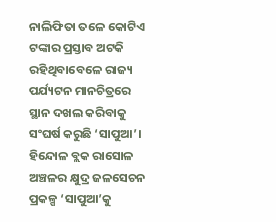ନାଲିଫିତା ତଳେ କୋଟିଏ ଟଙ୍କାର ପ୍ରସ୍ତାବ ଅଟକି ରହିଥିବାବେଳେ ରାଜ୍ୟ ପର୍ଯ୍ୟଟନ ମାନଚିତ୍ରରେ ସ୍ଥାନ ଦଖଲ କରିବାକୁ ସଂଘର୍ଷ କରୁଛି ‘ସାପୁଆ’।
ହିନ୍ଦୋଳ ବ୍ଲକ ରାସୋଳ ଅଞ୍ଚଳର କ୍ଷୁଦ୍ର ଜଳସେଚନ ପ୍ରକଳ୍ପ ‘ସାପୁଆ’କୁ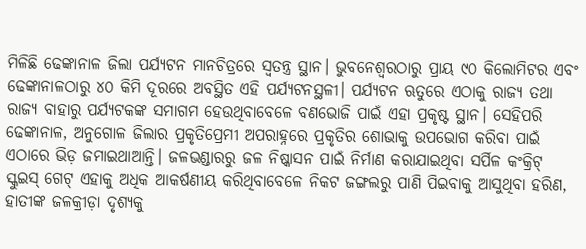ମିଳିଛି ଢେଙ୍କାନାଳ ଜିଲା ପର୍ଯ୍ୟଟନ ମାନଚିତ୍ରରେ ସ୍ବତନ୍ତ୍ର ସ୍ଥାନ। ଭୁବନେଶ୍ୱରଠାରୁ ପ୍ରାୟ ୯୦ କିଲୋମିଟର ଏବଂ ଢେଙ୍କାନାଳଠାରୁ ୪୦ କିମି ଦୂରରେ ଅବସ୍ଥିତ ଏହି ପର୍ଯ୍ୟଟନସ୍ଥଳୀ। ପର୍ଯ୍ୟଟନ ଋତୁରେ ଏଠାକୁ ରାଜ୍ୟ ତଥା ରାଜ୍ୟ ବାହାରୁ ପର୍ଯ୍ୟଟକଙ୍କ ସମାଗମ ହେଉଥିବାବେଳେ ବଣଭୋଜି ପାଇଁ ଏହା ପ୍ରକୃଷ୍ଟ ସ୍ଥାନ। ସେହିପରି ଢେଙ୍କାନାଳ, ଅନୁଗୋଳ ଜିଲାର ପ୍ରକୃତିପ୍ରେମୀ ଅପରାହ୍ନରେ ପ୍ରକୃତିର ଶୋଭାକୁ ଉପଭୋଗ କରିବା ପାଇଁ ଏଠାରେ ଭିଡ଼ ଜମାଇଥାଆନ୍ତି। ଜଳଭଣ୍ଡାରରୁ ଜଳ ନିଷ୍କାସନ ପାଇଁ ନିର୍ମାଣ କରାଯାଇଥିବା ସର୍ପିଳ କଂକ୍ରିଟ୍‌ ସ୍କୁଇସ୍‌ ଗେଟ୍‌ ଏହାକୁ ଅଧିକ ଆକର୍ଷଣୀୟ କରିଥିବାବେଳେ ନିକଟ ଜଙ୍ଗଲରୁ ପାଣି ପିଇବାକୁ ଆସୁଥିବା ହରିଣ, ହାତୀଙ୍କ ଜଳକ୍ରୀଡ଼ା ଦୃଶ୍ୟକୁ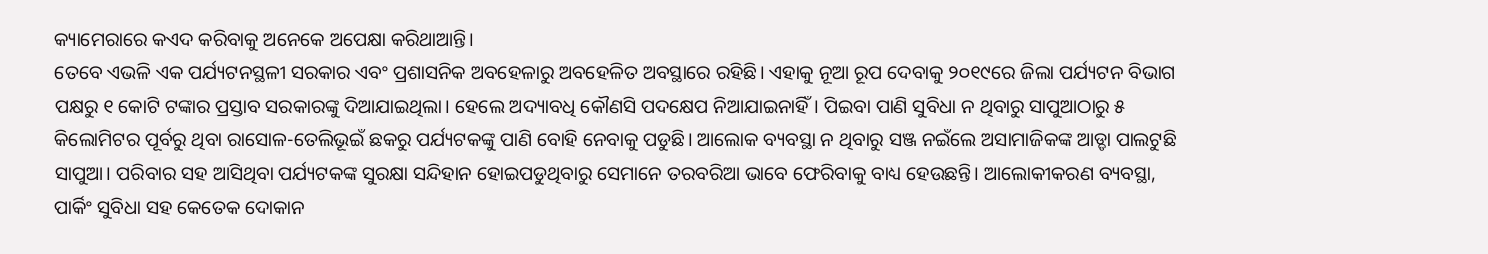କ୍ୟାମେରାରେ କଏଦ କରିବାକୁ ଅନେକେ ଅପେକ୍ଷା କରିଥାଆନ୍ତି।
ତେବେ ଏଭଳି ଏକ ପର୍ଯ୍ୟଟନସ୍ଥଳୀ ସରକାର ଏବଂ ପ୍ରଶାସନିକ ଅବହେଳାରୁ ଅବହେଳିତ ଅବସ୍ଥାରେ ରହିଛି। ଏହାକୁ ନୂଆ ରୂପ ଦେବାକୁ ୨୦୧୯ରେ ଜିଲା ପର୍ଯ୍ୟଟନ ବିଭାଗ ପକ୍ଷରୁ ୧ କୋଟି ଟଙ୍କାର ପ୍ରସ୍ତାବ ସରକାରଙ୍କୁ ଦିଆଯାଇଥିଲା। ହେଲେ ଅଦ୍ୟାବଧି କୌଣସି ପଦକ୍ଷେପ ନିଆଯାଇନାହିଁ। ପିଇବା ପାଣି ସୁବିଧା ନ ଥିବାରୁ ସାପୁଆଠାରୁ ୫ କିଲୋମିଟର ପୂର୍ବରୁ ଥିବା ରାସୋଳ-ତେଲିଭୂଇଁ ଛକରୁ ପର୍ଯ୍ୟଟକଙ୍କୁ ପାଣି ବୋହି ନେବାକୁ ପଡୁଛି। ଆଲୋକ ବ୍ୟବସ୍ଥା ନ ଥିବାରୁ ସଞ୍ଜ ନଇଁଲେ ଅସାମାଜିକଙ୍କ ଆଡ୍ଡା ପାଲଟୁଛି ସାପୁଆ। ପରିବାର ସହ ଆସିଥିବା ପର୍ଯ୍ୟଟକଙ୍କ ସୁରକ୍ଷା ସନ୍ଦିହାନ ହୋଇପଡୁଥିବାରୁ ସେମାନେ ତରବରିଆ ଭାବେ ଫେରିବାକୁ ବାଧ୍ୟ ହେଉଛନ୍ତି। ଆଲୋକୀକରଣ ବ୍ୟବସ୍ଥା, ପାର୍କିଂ ସୁବିଧା ସହ କେତେକ ଦୋକାନ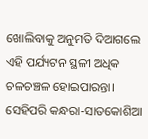ଖୋଲିବାକୁ ଅନୁମତି ଦିଆଗଲେ ଏହି ପର୍ଯ୍ୟଟନ ସ୍ଥଳୀ ଅଧିକ ଚଳଚଞ୍ଚଳ ହୋଇପାରନ୍ତା। ସେହିପରି କନ୍ଧରା-ସାତକୋଶିଆ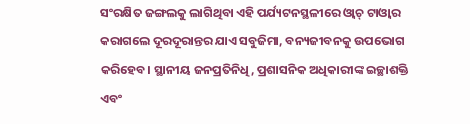ସଂରକ୍ଷିତ ଜଙ୍ଗଲକୁ ଲାଗିଥିବା ଏହି ପର୍ଯ୍ୟଟନସ୍ଥଳୀରେ ଓ୍ବାଚ୍‌ ଟାଓ୍ବାର କରାଗଲେ ଦୂରଦୂରାନ୍ତର ଯାଏ ସବୁଜିମା, ବନ୍ୟଜୀବନକୁ ଉପଭୋଗ କରିହେବ। ସ୍ଥାନୀୟ ଜନପ୍ରତିନିଧି, ପ୍ରଶାସନିକ ଅଧିକାରୀଙ୍କ ଇଚ୍ଛାଶକ୍ତି ଏବଂ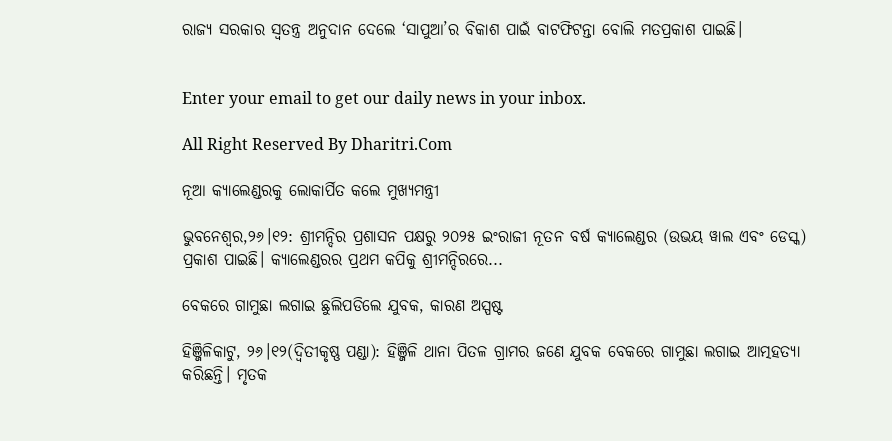ରାଜ୍ୟ ସରକାର ସ୍ବତନ୍ତ୍ର ଅନୁଦାନ ଦେଲେ ‘ସାପୁଆ’ର ବିକାଶ ପାଇଁ ବାଟଫିଟନ୍ତା ବୋଲି ମତପ୍ରକାଶ ପାଇଛି।


Enter your email to get our daily news in your inbox.

All Right Reserved By Dharitri.Com

ନୂଆ କ୍ୟାଲେଣ୍ଡରକୁ ଲୋକାର୍ପିତ କଲେ ମୁଖ୍ୟମନ୍ତ୍ରୀ

ଭୁବନେଶ୍ୱର,୨୬।୧୨: ଶ୍ରୀମନ୍ଦିର ପ୍ରଶାସନ ପକ୍ଷରୁ ୨୦୨୫ ଇଂରାଜୀ ନୂତନ ବର୍ଷ କ୍ୟାଲେଣ୍ଡର (ଉଭୟ ୱାଲ ଏବଂ ଡେସ୍କ) ପ୍ରକାଶ ପାଇଛି। କ୍ୟାଲେଣ୍ଡରର ପ୍ରଥମ କପିକୁ ଶ୍ରୀମନ୍ଦିରରେ...

ବେକରେ ଗାମୁଛା ଲଗାଇ ଛୁଲିପଡିଲେ ଯୁବକ, କାରଣ ଅସ୍ପଷ୍ଟ

ହିଞ୍ଜିଳିକାଟୁ, ୨୬।୧୨(ଦ୍ବିତୀକୃଷ୍ଣ ପଣ୍ଡା): ହିଞ୍ଜିଳି ଥାନା ପିତଳ ଗ୍ରାମର ଜଣେ ଯୁବକ ବେକରେ ଗାମୁଛା ଲଗାଇ ଆତ୍ମହତ୍ୟା କରିଛନ୍ତି। ମୃତକ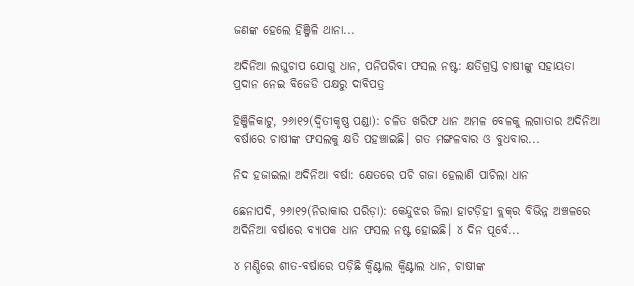ଜଣଙ୍କ ହେଲେ ହିଞ୍ଜିଳି ଥାନା...

ଅଦିନିଆ ଲଘୁଚାପ ଯୋଗୁ ଧାନ, ପନିପରିବା ଫସଲ ନଷ୍ଟ: କ୍ଷତିଗ୍ରସ୍ତ ଚାଷୀଙ୍କୁ ସହାୟତା ପ୍ରଦାନ ନେଇ ବିଜେଡି ପକ୍ଷରୁ ଦାବିପତ୍ର

ହିଞ୍ଜିଳିକାଟୁ, ୨୬ା୧୨(ଦ୍ବିତୀକୃଷ୍ଣ ପଣ୍ଡା): ଚଳିତ ଖରିଫ ଧାନ ଅମଳ ବେଳକୁ ଲଗାତାର ଅଦିନିଆ ବର୍ଷାରେ ଚାଷୀଙ୍କ ଫସଲକୁ କ୍ଷତି ପହଞ୍ଚାଇଛି। ଗତ ମଙ୍ଗଳବାର ଓ ବୁଧବାର...

ନିଦ ହଜାଇଲା ଅଦିନିଆ ବର୍ଷା: କ୍ଷେତରେ ପଚି ଗଜା ହେଲାଣି ପାଚିଲା ଧାନ

ଛେନାପଦି, ୨୬ା୧୨(ନିରାକାର ପରିଡ଼ା): କେନ୍ଦୁଝର ଜିଲା ହାଟଡ଼ିହୀ ବ୍ଲକ୍‌ର ବିଭିନ୍ନ ଅଞ୍ଚଳରେ ଅଦିନିଆ ବର୍ଷାରେ ବ୍ୟାପକ ଧାନ ଫସଲ ନଷ୍ଟ ହୋଇଛି। ୪ ଦିନ ପୂର୍ବେ...

୪ ମଣ୍ଡିରେ ଶୀତ-ବର୍ଷାରେ ପଡ଼ିଛି କ୍ୱିଣ୍ଟାଲ କ୍ୱିଣ୍ଟାଲ ଧାନ, ଚାଷୀଙ୍କ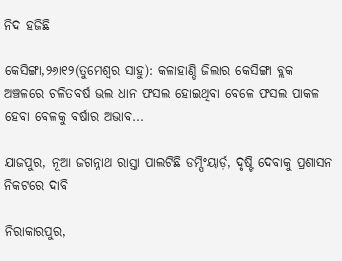ନିଦ ହଜିଛି

କେସିଙ୍ଗା,୨୬ା୧୨(ତୁମେଶ୍ୱର ସାହୁ): କଳାହାଣ୍ଡି ଜିଲାର କେସିଙ୍ଗା ବ୍ଲକ ଅଞ୍ଚଳରେ ଚଳିତବର୍ଷ ଭଲ ଧାନ ଫସଲ ହୋଇଥିବା ବେଳେ ଫସଲ ପାକଳ ହେବା ବେଳକୁ ବର୍ଷାର ଅଭାବ...

ଯାଜପୁର, ନୂଆ ଜଗନ୍ନାଥ ରାସ୍ତା ପାଲଟିଛି ଡମ୍ପିଂୟାର୍ଡ଼, ଦୃଷ୍ଟି ଦେବାକୁ ପ୍ରଶାସନ ନିକଟରେ ଦାବି

ନିରାକାରପୁର,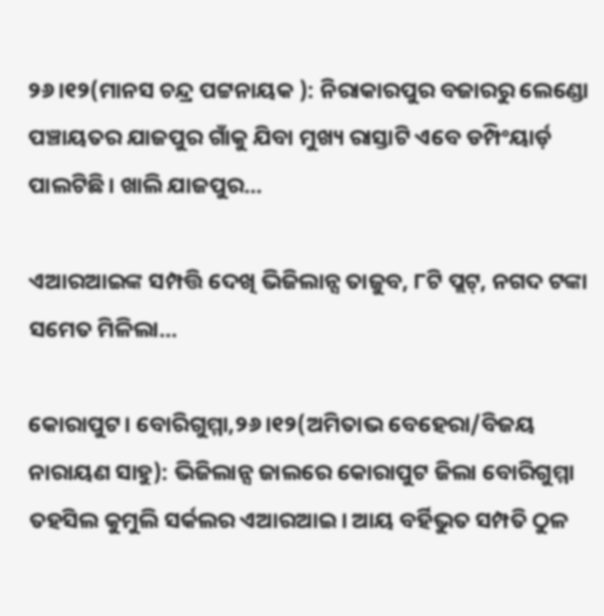୨୬।୧୨(ମାନସ ଚନ୍ଦ୍ର ପଟ୍ଟନାୟକ ): ନିରାକାରପୁର ବଜାରରୁ ଲେଣ୍ଡୋ ପଞ୍ଚାୟତର ଯାଜପୁର ଗାଁକୁ ଯିବା ମୁଖ୍ୟ ରାସ୍ତାଟି ଏବେ ଡମ୍ପିଂୟାର୍ଡ଼ ପାଲଟିଛି। ଖାଲି ଯାଜପୁର...

ଏଆରଆଇଙ୍କ ସମ୍ପତ୍ତି ଦେଖି ଭିଜିଲାନ୍ସ ତାଜୁବ, ୮ଟି ପ୍ଲଟ୍‌, ନଗଦ ଟଙ୍କା ସମେତ ମିଳିଲା…

କୋରାପୁଟ। ବୋରିଗୁମ୍ମା,୨୬।୧୨(ଅମିତାଭ ବେହେରା/ବିଜୟ ନାରାୟଣ ସାହୁ): ଭିଜିଲାନ୍ସ ଜାଲରେ କୋରାପୁଟ ଜିଲା ବୋରିଗୁମ୍ମା ତହସିଲ କୁମୁଲି ସର୍କଲର ଏଆରଆଇ। ଆୟ ବର୍ହିଭୁତ ସମ୍ପତି ଠୁଳ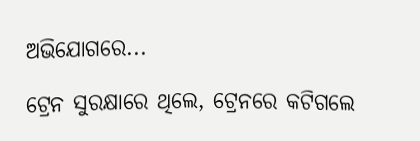ଅଭିଯୋଗରେ...

ଟ୍ରେନ ସୁରକ୍ଷାରେ ଥିଲେ, ଟ୍ରେନରେ କଟିଗଲେ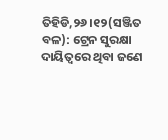ତିହିଡି,୨୬।୧୨(ସଞ୍ଜିତ ବଳ): ଟ୍ରେନ ସୁରକ୍ଷା ଦାୟିତ୍ୱରେ ଥିବା ଜଣେ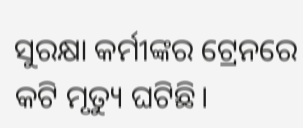ସୁରକ୍ଷା କର୍ମୀଙ୍କର ଟ୍ରେନରେ କଟି ମୃତ୍ୟୁ ଘଟିଛି।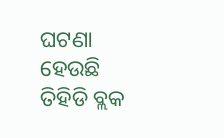ଘଟଣା ହେଉଛି ତିହିଡି ବ୍ଲକ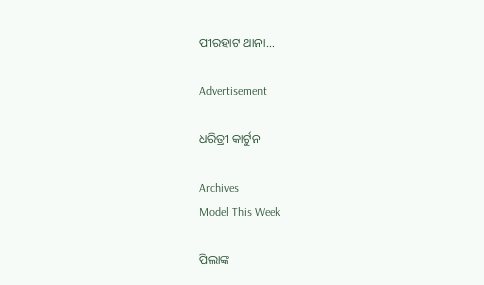ପୀରହାଟ ଥାନା...

Advertisement

ଧରିତ୍ରୀ କାର୍ଟୁନ

Archives
Model This Week

ପିଲାଙ୍କ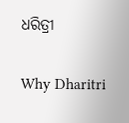ଧରିତ୍ରୀ

Why Dharitri